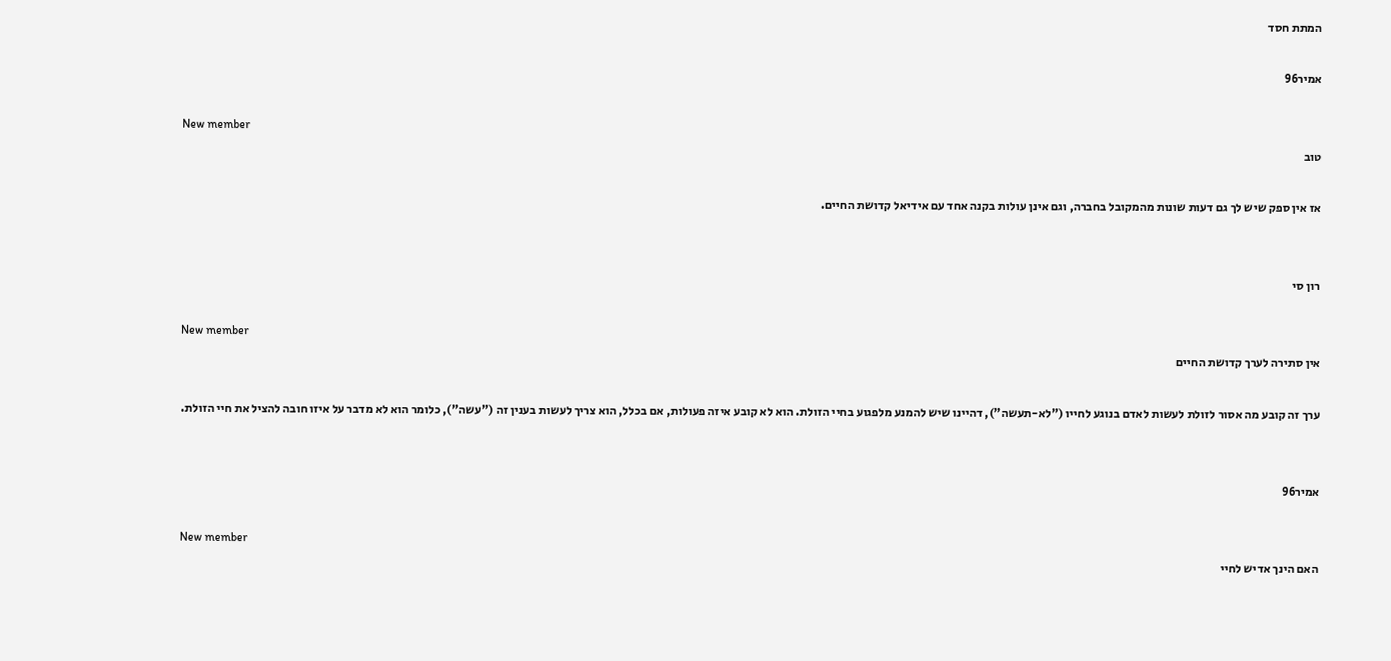המתת חסד

אמיר96

New member
טוב

אז אין ספק שיש לך גם דעות שונות מהמקובל בחברה, וגם אינן עולות בקנה אחד עם אידיאל קדושת החיים.


רון סי

New member
אין סתירה לערך קדושת החיים

ערך זה קובע מה אסור לזולת לעשות לאדם בנוגע לחייו ("לא-תעשה"), דהיינו שיש להמנע מלפגוע בחיי הזולת. הוא לא קובע איזה פעולות, אם בכלל, הוא צריך לעשות בענין זה ("עשה"), כלומר הוא לא מדבר על איזו חובה להציל את חיי הזולת.


אמיר96

New member
האם הינך אדיש לחיי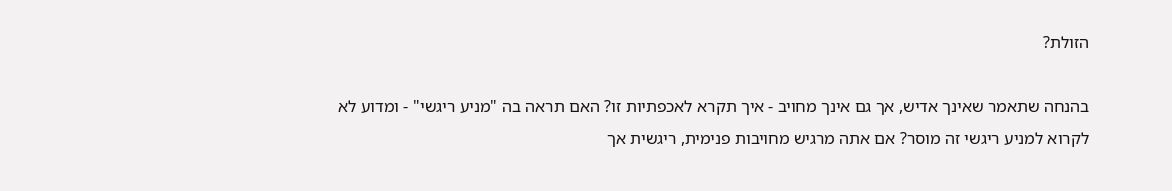הזולת?

בהנחה שתאמר שאינך אדיש, אך גם אינך מחויב - איך תקרא לאכפתיות זו? האם תראה בה "מניע ריגשי" - ומדוע לא לקרוא למניע ריגשי זה מוסר? אם אתה מרגיש מחויבות פנימית, ריגשית אך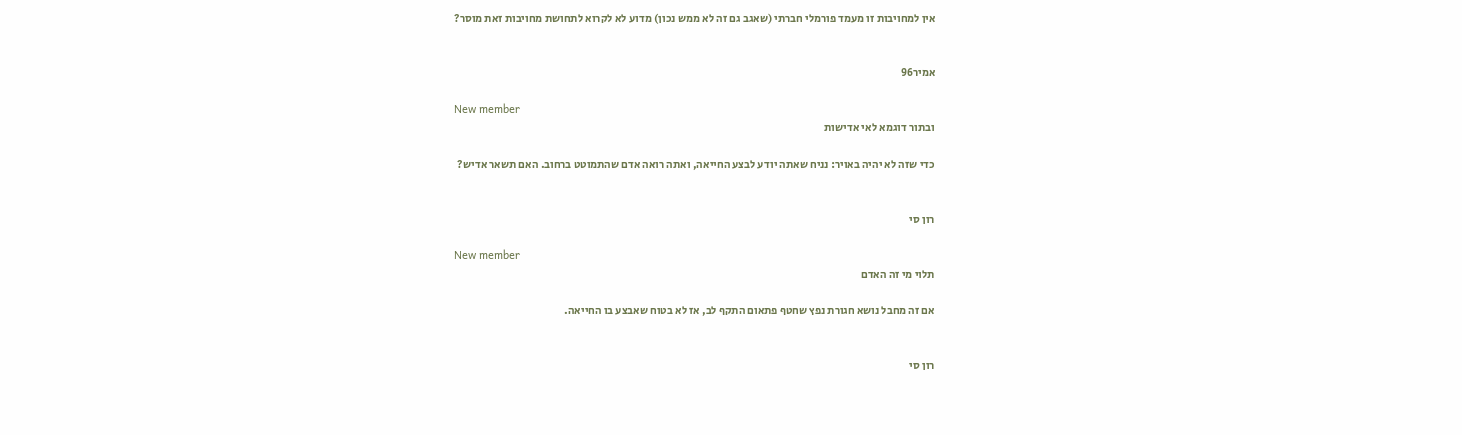אין למחויבות זו מעמד פורמלי חברתי (שאגב גם זה לא ממש נכון) מדוע לא לקרוא לתחושת מחויבות זאת מוסר?


אמיר96

New member
ובתור דוגמא לאי אדישות

כדי שזה לא יהיה באויר: נניח שאתה יודע לבצע החייאה, ואתה רואה אדם שהתמוטט ברחוב. האם תשאר אדיש?


רון סי

New member
תלוי מי זה האדם

אם זה מחבל נושא חגורת נפץ שחטף פתאום התקף לב, אז לא בטוח שאבצע בו החייאה.


רון סי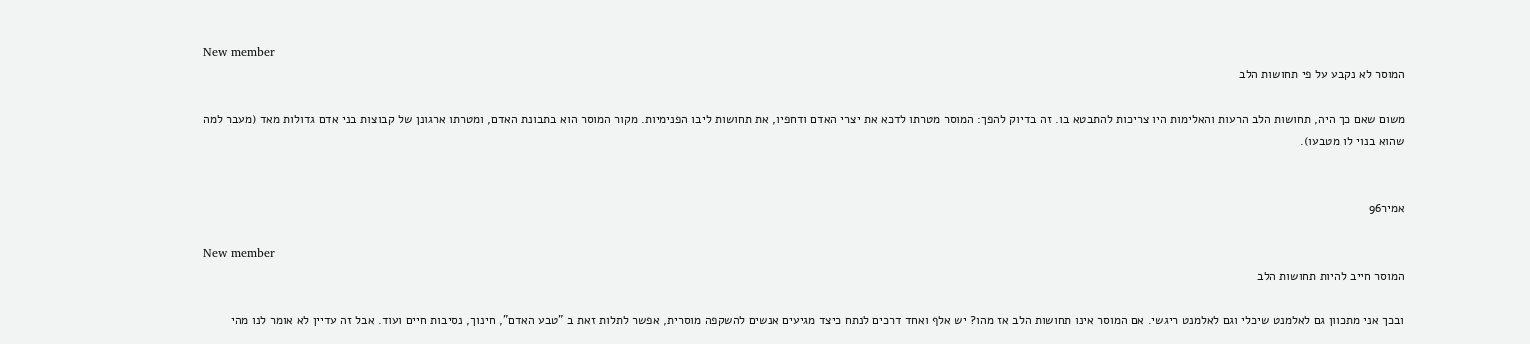New member
המוסר לא נקבע על פי תחושות הלב

משום שאם כך היה, תחושות הלב הרעות והאלימות היו צריכות להתבטא בו. זה בדיוק להפך: המוסר מטרתו לדכא את יצרי האדם ודחפיו, את תחושות ליבו הפנימיות. מקור המוסר הוא בתבונת האדם, ומטרתו ארגונן של קבוצות בני אדם גדולות מאד (מעבר למה שהוא בנוי לו מטבעו).


אמיר96

New member
המוסר חייב להיות תחושות הלב

ובכך אני מתכוון גם לאלמנט שיכלי וגם לאלמנט ריגשי. אם המוסר אינו תחושות הלב אז מהו? יש אלף ואחד דרכים לנתח כיצד מגיעים אנשים להשקפה מוסרית, אפשר לתלות זאת ב "טבע האדם", חינוך, נסיבות חיים ועוד. אבל זה עדיין לא אומר לנו מהי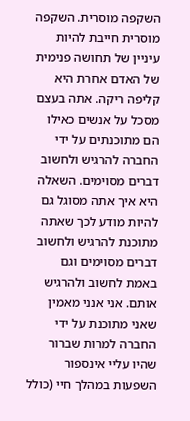השקפה מוסרית. השקפה מוסרית חייבת להיות עיניין של תחושה פנימית של האדם אחרת היא קליפה ריקה. אתה בעצם מסכל על אנשים כאילו הם מתוכנתים על ידי החברה להרגיש ולחשוב דברים מסוימים. השאלה היא איך אתה מסוגל גם להיות מודע לכך שאתה מתוכנת להרגיש ולחשוב דברים מסוימים וגם באמת לחשוב ולהרגיש אותם. אני אנני מאמין שאני מתוכנת על ידי החברה למרות שברור שהיו עליי אינספור השפעות במהלך חיי (כולל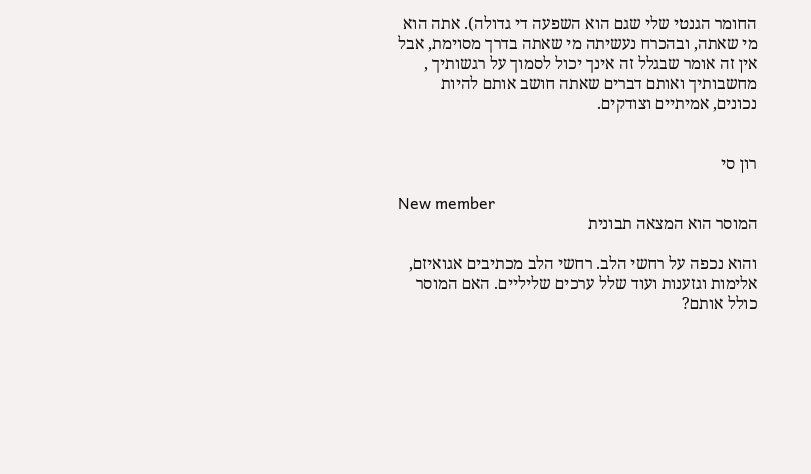החומר הגנטי שלי שגם הוא השפעה די גדולה). אתה הוא מי שאתה, ובהכרח נעשיתה מי שאתה בדרך מסוימת, אבל אין זה אומר שבגלל זה אינך יכול לסמוך על רגשותיך , מחשבותיך ואותם דברים שאתה חושב אותם להיות נכונים, אמיתיים וצודקים.


רון סי

New member
המוסר הוא המצאה תבונית

והוא נכפה על רחשי הלב. רחשי הלב מכתיבים אגואיזם, אלימות וגזענות ועוד שלל ערכים שליליים. האם המוסר כולל אותם?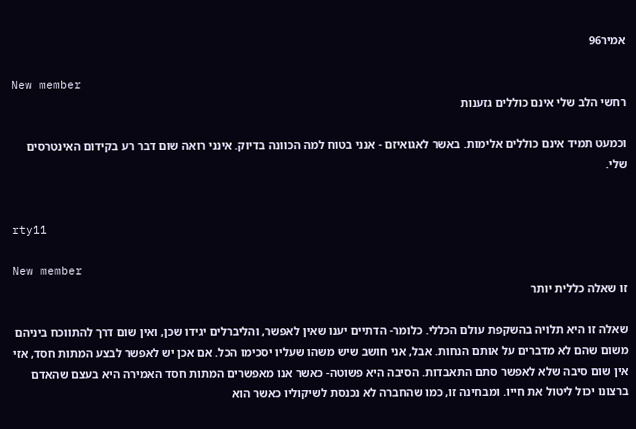אמיר96

New member
רחשי הלב שלי אינם כוללים גזענות

וכמעט תמיד אינם כוללים אלימות. באשר לאגואיזם - אנני בטוח למה הכוונה בדיוק. אינני רואה שום דבר רע בקידום האינטרסים שלי.


rty11

New member
זו שאלה כללית יותר

שאלה זו היא תלויה בהשקפת עולם הכללי. כלומר- הדתיים יענו שאין לאפשר, והליברלים יגידו שכן, ואין שום דרך להתווכח ביניהם משום שהם לא מדברים על אותם הנחות. אבל, אני חושב שיש משהו שעליו יסכימו הכל. אם אכן יש לאפשר לבצע המתות חסד, אזי אין שום סיבה שלא לאפשר סתם התאבדות. הסיבה היא פשוטה- כאשר אנו מאפשרים המתות חסד האמירה היא בעצם שהאדם ברצונו יכול ליטול את חייו. ומבחינה זו, כמו שהחברה לא נכנסת לשיקוליו כאשר הוא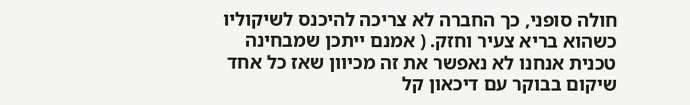חולה סופני, כך החברה לא צריכה להיכנס לשיקוליו כשהוא בריא צעיר וחזק. ( אמנם ייתכן שמבחינה טכנית אנחנו לא נאפשר את זה מכיוון שאז כל אחד שיקום בבוקר עם דיכאון קל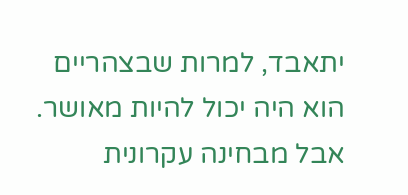יתאבד, למרות שבצהריים הוא היה יכול להיות מאושר. אבל מבחינה עקרונית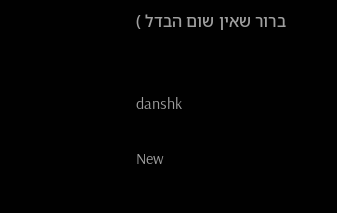ברור שאין שום הבדל )


danshk

New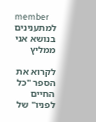member
למתענינים בנושא אני ממליץ

לקרוא את הספר "כל החיים לפניו" של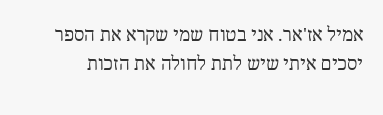אמיל אז'אר. אני בטוח שמי שקרא את הספר יסכים איתי שיש לתת לחולה את הזכות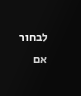לבחור אם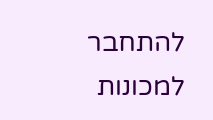להתחבר למכונות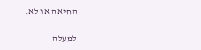החיאה או לא.

למעלה